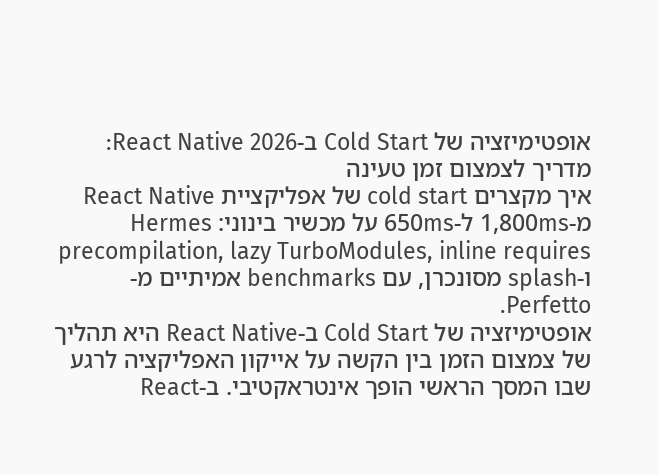אופטימיזציה של Cold Start ב-React Native 2026: מדריך לצמצום זמן טעינה
איך מקצרים cold start של אפליקציית React Native מ-1,800ms ל-650ms על מכשיר בינוני: Hermes precompilation, lazy TurboModules, inline requires ו-splash מסונכרן, עם benchmarks אמיתיים מ-Perfetto.
אופטימיזציה של Cold Start ב-React Native היא תהליך של צמצום הזמן בין הקשה על אייקון האפליקציה לרגע שבו המסך הראשי הופך אינטראקטיבי. ב-React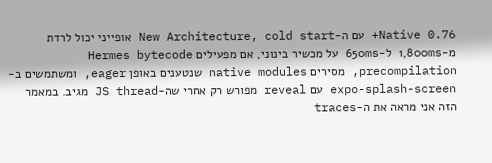Native 0.76+ עם ה-New Architecture, cold start אופייני יכול לרדת מ-1,800ms ל-650ms על מכשיר בינוני, אם מפעילים Hermes bytecode precompilation, מסירים native modules שנטענים באופן eager, ומשתמשים ב-expo-splash-screen עם reveal מפורש רק אחרי שה-JS thread מגיב. במאמר הזה אני מראה את ה-traces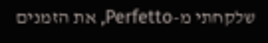שלקחתי מ-Perfetto, את הזמנים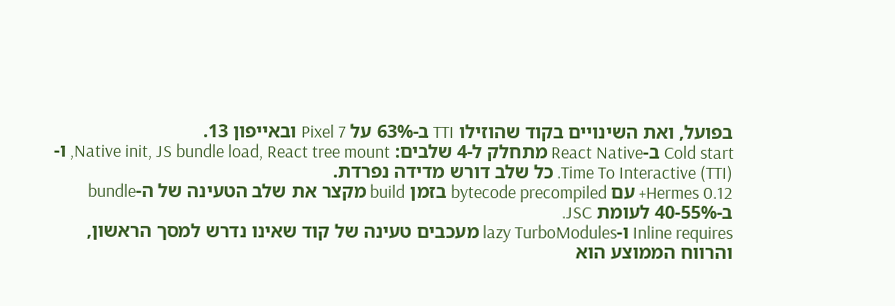בפועל, ואת השינויים בקוד שהוזילו TTI ב-63% על Pixel 7 ובאייפון 13.
Cold start ב-React Native מתחלק ל-4 שלבים: Native init, JS bundle load, React tree mount, ו-Time To Interactive (TTI). כל שלב דורש מדידה נפרדת.
Hermes 0.12+ עם bytecode precompiled בזמן build מקצר את שלב הטעינה של ה-bundle ב-40-55% לעומת JSC.
Inline requires ו-lazy TurboModules מעכבים טעינה של קוד שאינו נדרש למסך הראשון, והרווח הממוצע הוא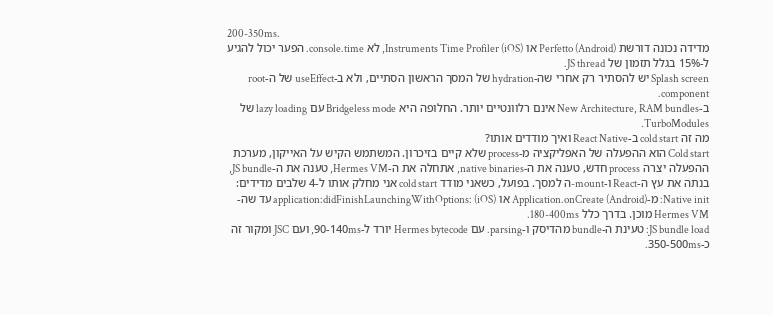200-350ms.
מדידה נכונה דורשת Perfetto (Android) או Instruments Time Profiler (iOS), לא console.time. הפער יכול להגיע ל-15% בגלל תזמון של JS thread.
Splash screen יש להסתיר רק אחרי שה-hydration של המסך הראשון הסתיים, ולא ב-useEffect של ה-root component.
ב-New Architecture, RAM bundles אינם רלוונטיים יותר. החלופה היא Bridgeless mode עם lazy loading של TurboModules.
מה זה cold start ב-React Native ואיך מודדים אותו?
Cold start הוא ההפעלה של האפליקציה מ-process שלא קיים בזיכרון. המשתמש הקיש על האייקון, מערכת ההפעלה יצרה process חדש, טענה את ה-native binaries, אתחלה את ה-Hermes VM, טענה את ה-JS bundle, בנתה את עץ ה-React ו-mount-ה למסך. בפועל, כשאני מודד cold start אני מחלק אותו ל-4 שלבים מדידים:
Native init: מ-Application.onCreate (Android) או application:didFinishLaunchingWithOptions: (iOS) עד שה-Hermes VM מוכן. בדרך כלל 180-400ms.
JS bundle load: טעינת ה-bundle מהדיסק ו-parsing. עם Hermes bytecode יורד ל-90-140ms, ועם JSC ומקור זה כ-350-500ms.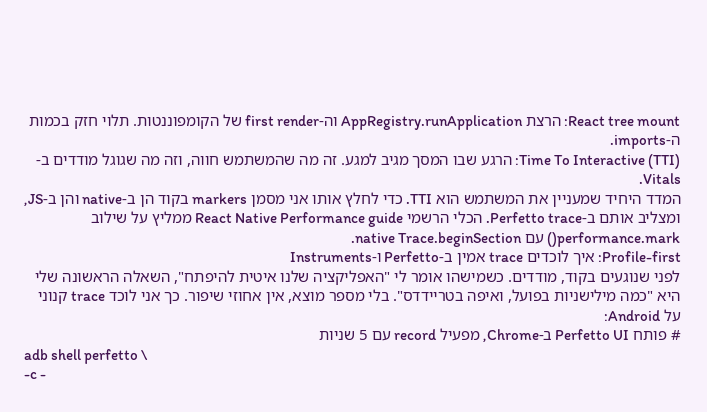React tree mount: הרצת AppRegistry.runApplication וה-first render של הקומפוננטות. תלוי חזק בכמות ה-imports.
Time To Interactive (TTI): הרגע שבו המסך מגיב למגע. זה מה שהמשתמש חווה, וזה מה שגוגל מודדים ב-Vitals.
המדד היחיד שמעניין את המשתמש הוא TTI. כדי לחלץ אותו אני מסמן markers בקוד הן ב-native והן ב-JS, ומצליב אותם ב-Perfetto trace. הכלי הרשמי React Native Performance guide ממליץ על שילוב performance.mark() עם native Trace.beginSection.
Profile-first: איך לוכדים trace אמין ב-Perfetto ו-Instruments
לפני שנוגעים בקוד, מודדים. כשמישהו אומר לי "האפליקציה שלנו איטית להיפתח", השאלה הראשונה שלי היא "כמה מילישניות בפועל, ואיפה בטריידדס". בלי מספר מוצא, אין אחוזי שיפור. כך אני לוכד trace קנוני על Android:
# פותח Perfetto UI ב-Chrome, מפעיל record עם 5 שניות
adb shell perfetto \
-c -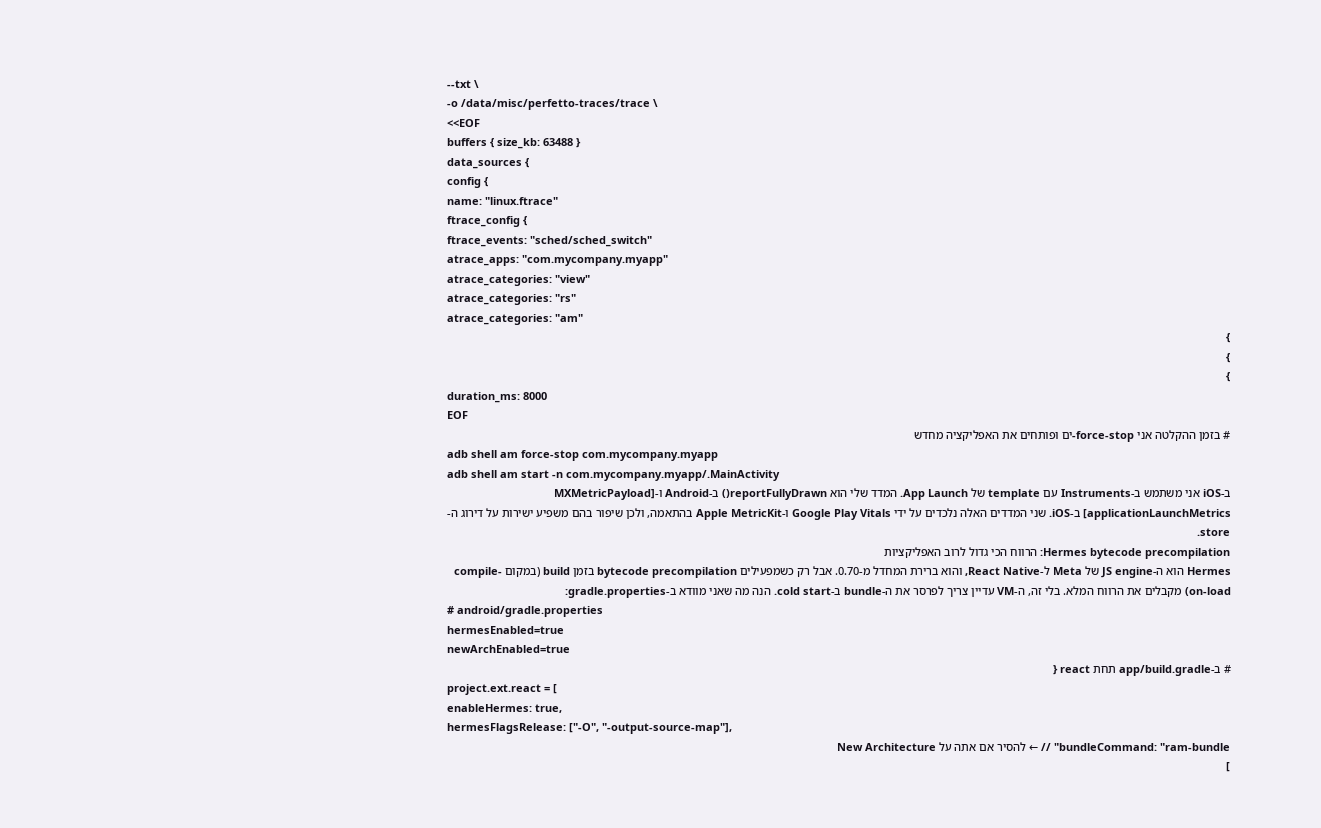--txt \
-o /data/misc/perfetto-traces/trace \
<<EOF
buffers { size_kb: 63488 }
data_sources {
config {
name: "linux.ftrace"
ftrace_config {
ftrace_events: "sched/sched_switch"
atrace_apps: "com.mycompany.myapp"
atrace_categories: "view"
atrace_categories: "rs"
atrace_categories: "am"
}
}
}
duration_ms: 8000
EOF
# בזמן ההקלטה אני force-stop-ים ופותחים את האפליקציה מחדש
adb shell am force-stop com.mycompany.myapp
adb shell am start -n com.mycompany.myapp/.MainActivity
ב-iOS אני משתמש ב-Instruments עם template של App Launch. המדד שלי הוא reportFullyDrawn() ב-Android ו-[MXMetricPayload applicationLaunchMetrics] ב-iOS. שני המדדים האלה נלכדים על ידי Google Play Vitals ו-Apple MetricKit בהתאמה, ולכן שיפור בהם משפיע ישירות על דירוג ה-store.
Hermes bytecode precompilation: הרווח הכי גדול לרוב האפליקציות
Hermes הוא ה-JS engine של Meta ל-React Native, והוא ברירת המחדל מ-0.70. אבל רק כשמפעילים bytecode precompilation בזמן build (במקום compile-on-load) מקבלים את הרווח המלא. בלי זה, ה-VM עדיין צריך לפרסר את ה-bundle ב-cold start. הנה מה שאני מוודא ב-gradle.properties:
# android/gradle.properties
hermesEnabled=true
newArchEnabled=true
# ב-app/build.gradle תחת react {
project.ext.react = [
enableHermes: true,
hermesFlagsRelease: ["-O", "-output-source-map"],
bundleCommand: "ram-bundle" // ← להסיר אם אתה על New Architecture
]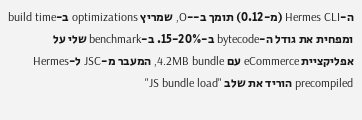ה-Hermes CLI (מ-0.12) תומך ב--O, שמריץ optimizations ב-build time ומפחית את גודל ה-bytecode ב-15-20%. ב-benchmark שלי על אפליקציית eCommerce עם 4.2MB bundle, המעבר מ-JSC ל-Hermes precompiled הוריד את שלב "JS bundle load"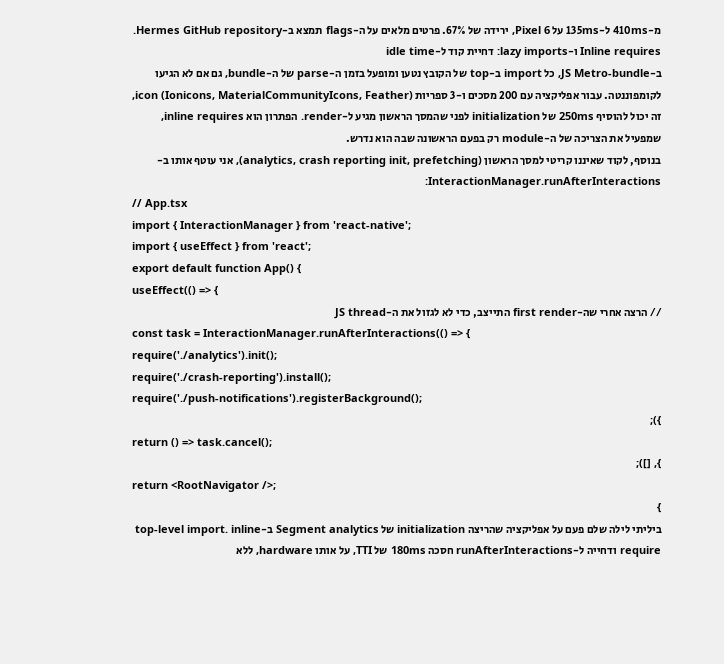מ-410ms ל-135ms על Pixel 6, ירידה של 67%. פרטים מלאים על ה-flags תמצא ב-Hermes GitHub repository.
Inline requires ו-lazy imports: דחיית קוד ל-idle time
ב-JS Metro-bundle, כל import ב-top של הקובץ נטען ומופעל בזמן ה-parse של ה-bundle, גם אם לא הגיעו לקומפוננטה. עבור אפליקציה עם 200 מסכים ו-3 ספריות icon (Ionicons, MaterialCommunityIcons, Feather), זה יכול להוסיף 250ms של initialization לפני שהמסך הראשון מגיע ל-render. הפתרון הוא inline requires, שמפעיל את הצריכה של ה-module רק בפעם הראשונה שבה הוא נדרש.
בנוסף, לקוד שאיננו קריטי למסך הראשון (analytics, crash reporting init, prefetching), אני עוטף אותו ב-InteractionManager.runAfterInteractions:
// App.tsx
import { InteractionManager } from 'react-native';
import { useEffect } from 'react';
export default function App() {
useEffect(() => {
// הרצה אחרי שה-first render התייצב, כדי לא לגזול את ה-JS thread
const task = InteractionManager.runAfterInteractions(() => {
require('./analytics').init();
require('./crash-reporting').install();
require('./push-notifications').registerBackground();
});
return () => task.cancel();
}, []);
return <RootNavigator />;
}
ביליתי לילה שלם פעם על אפליקציה שהריצה initialization של Segment analytics ב-top-level import. inline require ודחייה ל-runAfterInteractions חסכה 180ms של TTI, על אותו hardware, ללא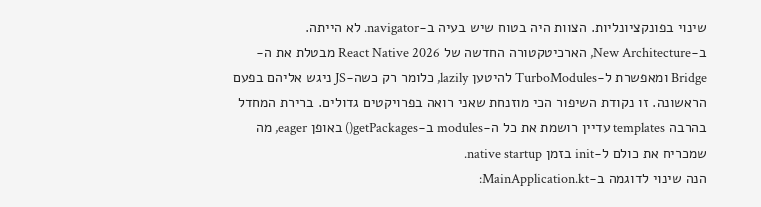שינוי בפונקציונליות. הצוות היה בטוח שיש בעיה ב-navigator. לא הייתה.
ב-New Architecture, הארכיטקטורה החדשה של React Native 2026 מבטלת את ה-Bridge ומאפשרת ל-TurboModules להיטען lazily, כלומר רק כשה-JS ניגש אליהם בפעם הראשונה. זו נקודת השיפור הכי מוזנחת שאני רואה בפרויקטים גדולים. ברירת המחדל בהרבה templates עדיין רושמת את כל ה-modules ב-getPackages() באופן eager, מה שמכריח את כולם ל-init בזמן native startup.
הנה שינוי לדוגמה ב-MainApplication.kt: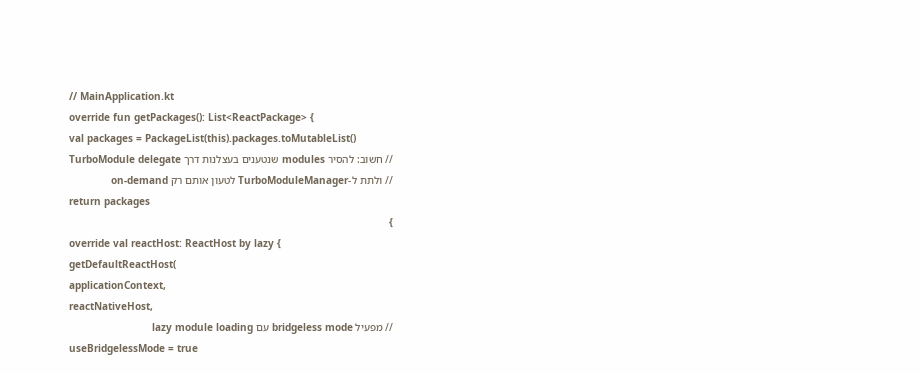// MainApplication.kt
override fun getPackages(): List<ReactPackage> {
val packages = PackageList(this).packages.toMutableList()
// חשוב: להסיר modules שנטענים בעצלנות דרך TurboModule delegate
// ולתת ל-TurboModuleManager לטעון אותם רק on-demand
return packages
}
override val reactHost: ReactHost by lazy {
getDefaultReactHost(
applicationContext,
reactNativeHost,
// מפעיל bridgeless mode עם lazy module loading
useBridgelessMode = true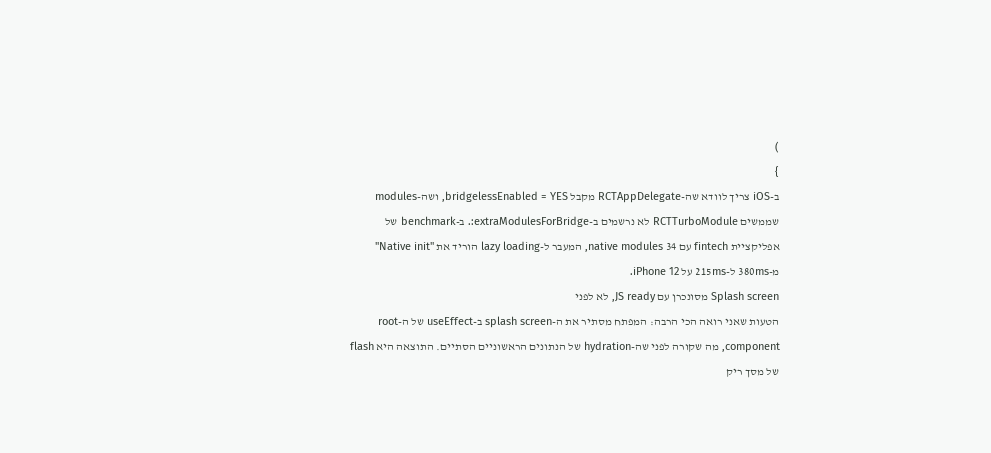)
}
ב-iOS צריך לוודא שה-RCTAppDelegate מקבל bridgelessEnabled = YES, ושה-modules שממשים RCTTurboModule לא נרשמים ב-extraModulesForBridge:. ב-benchmark של אפליקציית fintech עם 34 native modules, המעבר ל-lazy loading הוריד את "Native init" מ-380ms ל-215ms על iPhone 12.
Splash screen מסונכרן עם JS ready, לא לפני
הטעות שאני רואה הכי הרבה: המפתח מסתיר את ה-splash screen ב-useEffect של ה-root component, מה שקורה לפני שה-hydration של הנתונים הראשוניים הסתיים. התוצאה היא flash של מסך ריק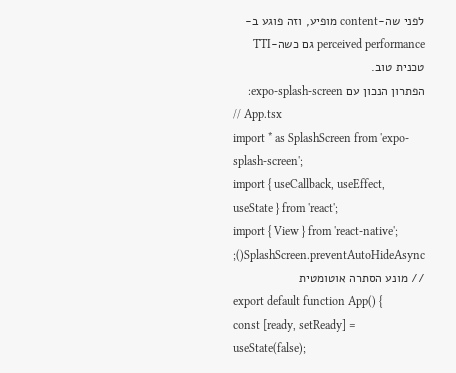לפני שה-content מופיע, וזה פוגע ב-perceived performance גם כשה-TTI טכנית טוב.
הפתרון הנכון עם expo-splash-screen:
// App.tsx
import * as SplashScreen from 'expo-splash-screen';
import { useCallback, useEffect, useState } from 'react';
import { View } from 'react-native';
SplashScreen.preventAutoHideAsync(); // מונע הסתרה אוטומטית
export default function App() {
const [ready, setReady] = useState(false);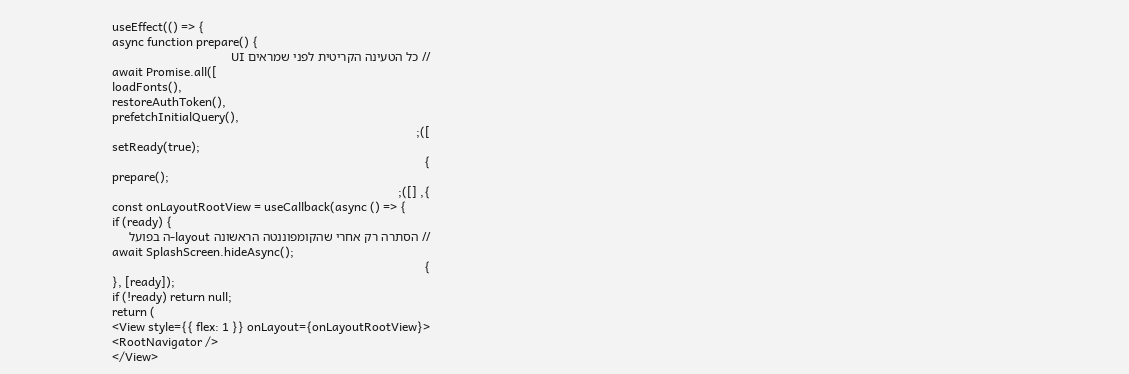useEffect(() => {
async function prepare() {
// כל הטעינה הקריטית לפני שמראים UI
await Promise.all([
loadFonts(),
restoreAuthToken(),
prefetchInitialQuery(),
]);
setReady(true);
}
prepare();
}, []);
const onLayoutRootView = useCallback(async () => {
if (ready) {
// הסתרה רק אחרי שהקומפוננטה הראשונה layout-ה בפועל
await SplashScreen.hideAsync();
}
}, [ready]);
if (!ready) return null;
return (
<View style={{ flex: 1 }} onLayout={onLayoutRootView}>
<RootNavigator />
</View>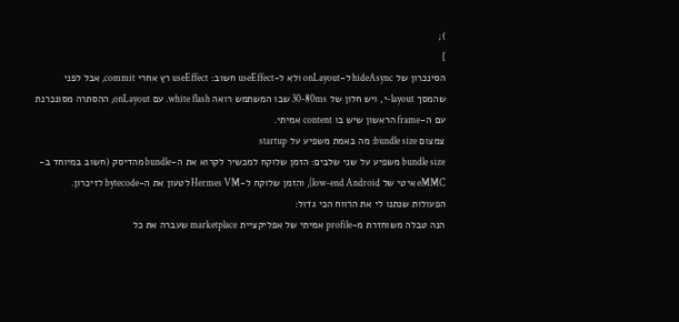);
}
הסינכרון של hideAsync ל-onLayout ולא ל-useEffect חשוב: useEffect רץ אחרי commit, אבל לפני שהמסך layout-י, ויש חלון של 30-80ms שבו המשתמש רואה white flash. עם onLayout, ההסתרה מסונכרנת עם ה-frame הראשון שיש בו content אמיתי.
צמצום bundle size: מה באמת משפיע על startup
bundle size משפיע על שני שלבים: הזמן שלוקח למכשיר לקרוא את ה-bundle מהדיסק (חשוב במיוחד ב-eMMC איטי של low-end Android), והזמן שלוקח ל-Hermes VM לטעון את ה-bytecode לזיכרון. הפעולות שנתנו לי את הרווח הכי גדול:
הנה טבלה משוחזרת מ-profile אמיתי של אפליקציית marketplace שעברה את כל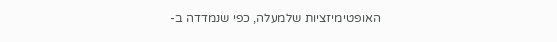האופטימיזציות שלמעלה, כפי שנמדדה ב-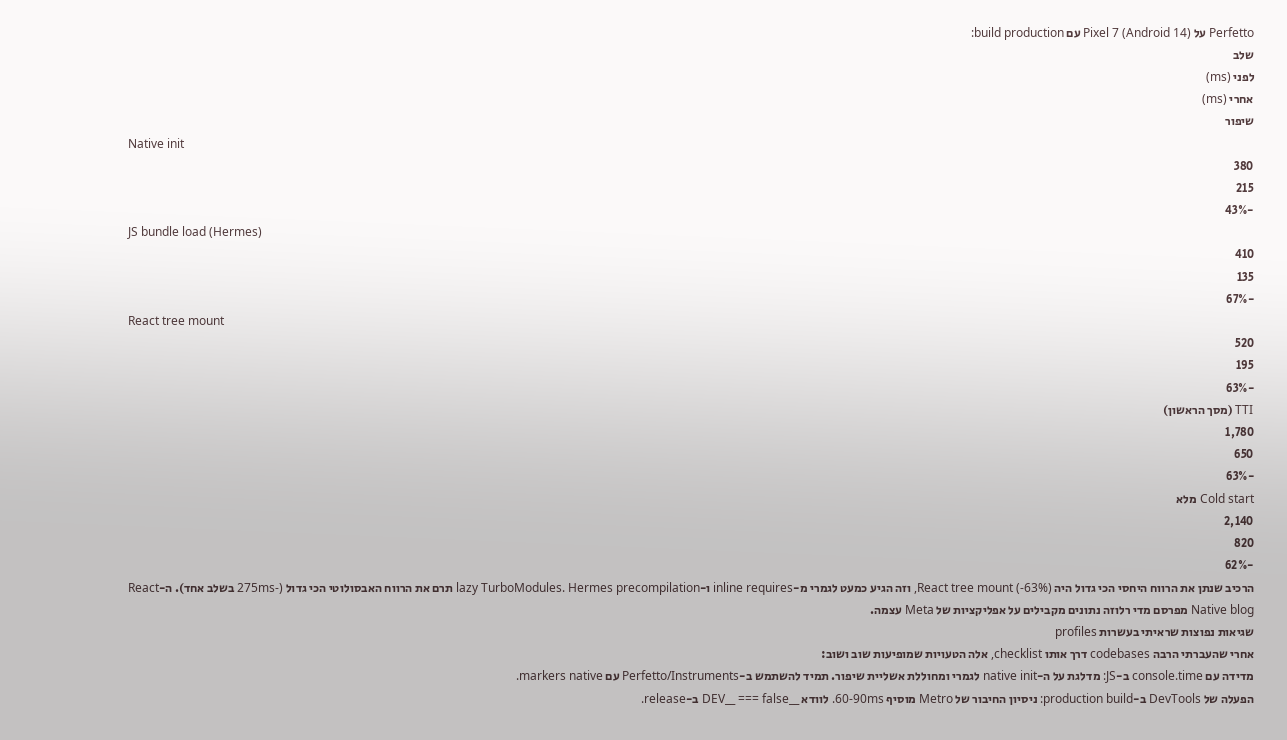Perfetto על Pixel 7 (Android 14) עם build production:
שלב
לפני (ms)
אחרי (ms)
שיפור
Native init
380
215
-43%
JS bundle load (Hermes)
410
135
-67%
React tree mount
520
195
-63%
TTI (מסך הראשון)
1,780
650
-63%
Cold start מלא
2,140
820
-62%
הרכיב שנתן את הרווח היחסי הכי גדול היה React tree mount (-63%), וזה הגיע כמעט לגמרי מ-inline requires ו-lazy TurboModules. Hermes precompilation תרם את הרווח האבסולוטי הכי גדול (-275ms בשלב אחד). ה-React Native blog מפרסם מדי רלוזה נתונים מקבילים על אפליקציות של Meta עצמה.
שגיאות נפוצות שראיתי בעשרות profiles
אחרי שהעברתי הרבה codebases דרך אותו checklist, אלה הטעויות שמופיעות שוב ושוב:
מדידה עם console.time ב-JS: מדלגת על ה-native init לגמרי ומחוללת אשליית שיפור. תמיד להשתמש ב-Perfetto/Instruments עם markers native.
הפעלה של DevTools ב-production build: ניסיון החיבור של Metro מוסיף 60-90ms. לוודא __DEV__ === false ב-release.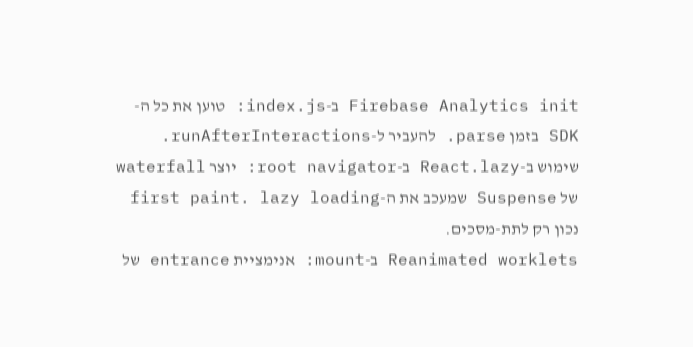Firebase Analytics init ב-index.js: טוען את כל ה-SDK בזמן parse. להעביר ל-runAfterInteractions.
שימוש ב-React.lazy ב-root navigator: יוצר waterfall של Suspense שמעכב את ה-first paint. lazy loading נכון רק לתת-מסכים.
Reanimated worklets ב-mount: אנימציית entrance של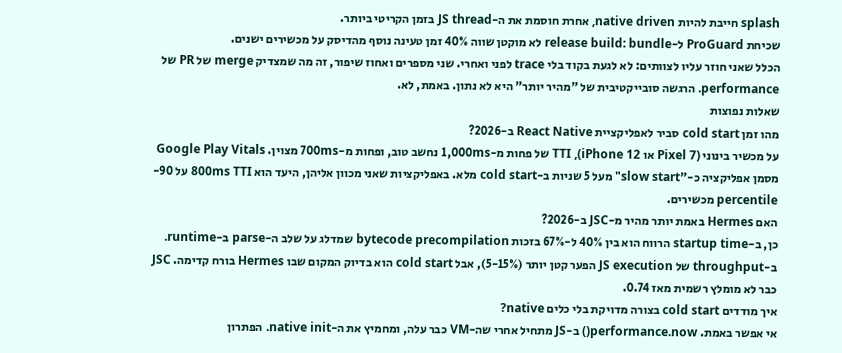splash חייבת להיות native driven, אחרת חוסמת את ה-JS thread בזמן הקריטי ביותר.
שכיחת ProGuard ל-release build: bundle לא מוקטן שווה 40% זמן טעינה נוסף מהדיסק על מכשירים ישנים.
הכלל שאני חוזר עליו לצוותים: לא לגעת בקוד בלי trace לפני ואחרי. שני מספרים ואחוז שיפור, זה מה שמצדיק merge של PR של performance. הרגשה סובייקטיבית של "מהיר יותר" היא לא נתון. באמת, לא.
שאלות נפוצות
מהו זמן cold start סביר לאפליקציית React Native ב-2026?
על מכשיר בינוני (Pixel 7 או iPhone 12), TTI של פחות מ-1,000ms נחשב טוב, ופחות מ-700ms מצוין. Google Play Vitals מסמן אפליקציה כ-"slow start" מעל 5 שניות ב-cold start מלא. באפליקציות שאני מכוון אליהן, היעד הוא 800ms TTI על 90-percentile מכשירים.
האם Hermes באמת יותר מהיר מ-JSC ב-2026?
כן, ב-startup time הרווח הוא בין 40% ל-67% בזכות bytecode precompilation שמדלג על שלב ה-parse ב-runtime. ב-throughput של JS execution הפער קטן יותר (5-15%), אבל cold start הוא בדיוק המקום שבו Hermes בורח קדימה. JSC כבר לא מומלץ רשמית מאז 0.74.
איך מודדים cold start בצורה מדויקת בלי כלים native?
אי אפשר באמת. performance.now() ב-JS מתחיל אחרי שה-VM כבר עלה, ומחמיץ את ה-native init. הפתרון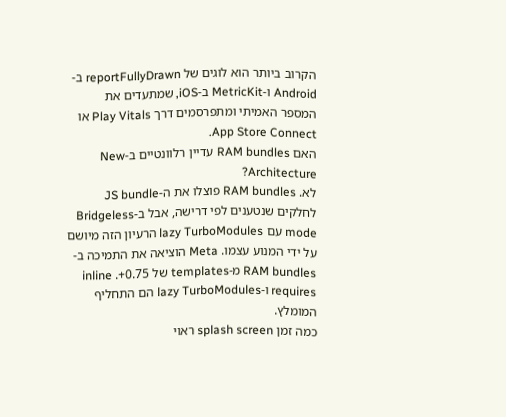הקרוב ביותר הוא לוגים של reportFullyDrawn ב-Android ו-MetricKit ב-iOS, שמתעדים את המספר האמיתי ומתפרסמים דרך Play Vitals או App Store Connect.
האם RAM bundles עדיין רלוונטיים ב-New Architecture?
לא. RAM bundles פוצלו את ה-JS bundle לחלקים שנטענים לפי דרישה, אבל ב-Bridgeless mode עם lazy TurboModules הרעיון הזה מיושם על ידי המנוע עצמו. Meta הוציאה את התמיכה ב-RAM bundles מ-templates של 0.75+. inline requires ו-lazy TurboModules הם התחליף המומלץ.
כמה זמן splash screen ראוי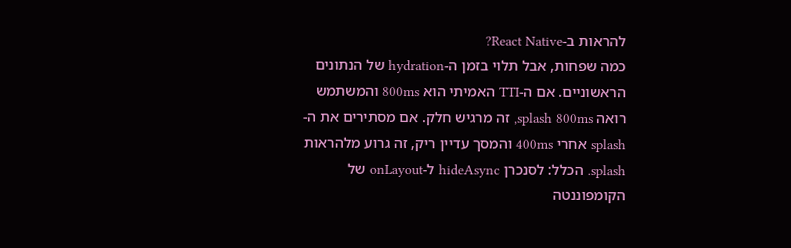להראות ב-React Native?
כמה שפחות, אבל תלוי בזמן ה-hydration של הנתונים הראשוניים. אם ה-TTI האמיתי הוא 800ms והמשתמש רואה splash 800ms, זה מרגיש חלק. אם מסתירים את ה-splash אחרי 400ms והמסך עדיין ריק, זה גרוע מלהראות splash. הכלל: לסנכרן hideAsync ל-onLayout של הקומפוננטה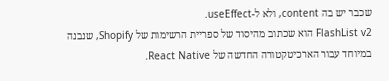שכבר יש בה content, ולא ל-useEffect.
FlashList v2 הוא שכתוב מהיסוד של ספריית הרשימות של Shopify, שנבנה במיוחד עבור הארכיטקטורה החדשה של React Native.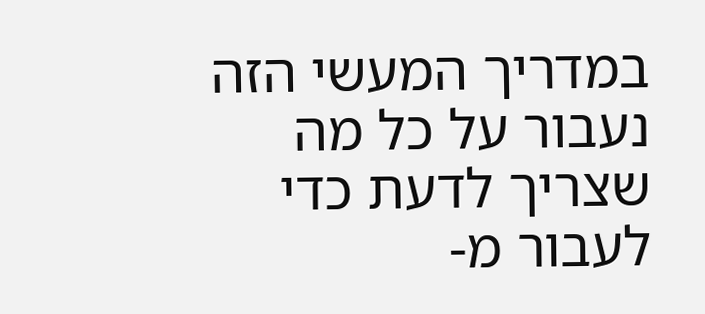במדריך המעשי הזה נעבור על כל מה שצריך לדעת כדי לעבור מ-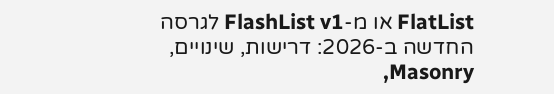FlatList או מ-FlashList v1 לגרסה החדשה ב-2026: דרישות, שינויים, Masonry,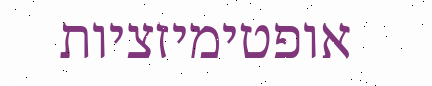אופטימיזציות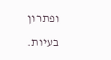ופתרון בעיות.